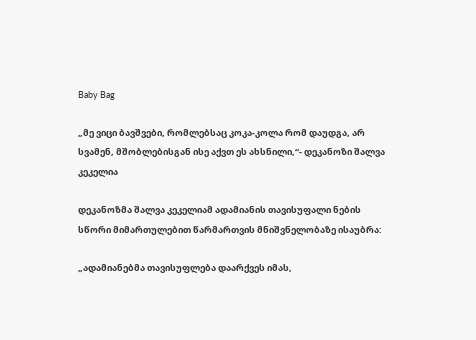Baby Bag

„მე ვიცი ბავშვები, რომლებსაც კოკა-კოლა რომ დაუდგა, არ სვამენ, მშობლებისგან ისე აქვთ ეს ახსნილი,“- დეკანოზი შალვა კეკელია

დეკანოზმა შალვა კეკელიამ ადამიანის თავისუფალი ნების სწორი მიმართულებით წარმართვის მნიშვნელობაზე ისაუბრა:

„ადამიანებმა თავისუფლება დაარქვეს იმას,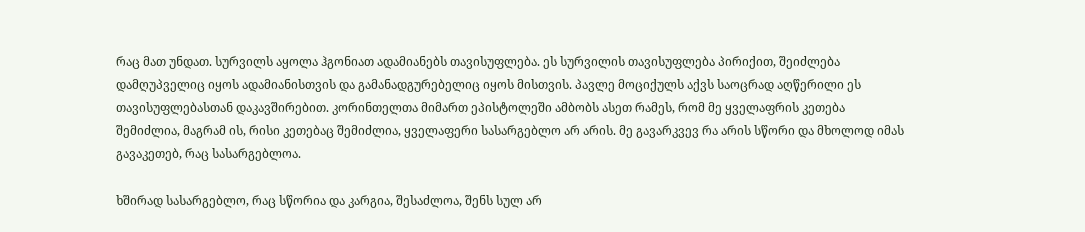რაც მათ უნდათ. სურვილს აყოლა ჰგონიათ ადამიანებს თავისუფლება. ეს სურვილის თავისუფლება პირიქით, შეიძლება დამღუპველიც იყოს ადამიანისთვის და გამანადგურებელიც იყოს მისთვის. პავლე მოციქულს აქვს საოცრად აღწერილი ეს თავისუფლებასთან დაკავშირებით. კორინთელთა მიმართ ეპისტოლეში ამბობს ასეთ რამეს, რომ მე ყველაფრის კეთება შემიძლია, მაგრამ ის, რისი კეთებაც შემიძლია, ყველაფერი სასარგებლო არ არის. მე გავარკვევ რა არის სწორი და მხოლოდ იმას გავაკეთებ, რაც სასარგებლოა.

ხშირად სასარგებლო, რაც სწორია და კარგია, შესაძლოა, შენს სულ არ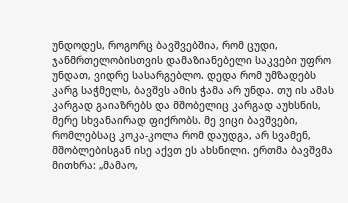უნდოდეს, როგორც ბავშვებშია, რომ ცუდი, ჯანმრთელობისთვის დამაზიანებელი საკვები უფრო უნდათ, ვიდრე სასარგებლო. დედა რომ უმზადებს კარგ საჭმელს, ბავშვს ამის ჭამა არ უნდა. თუ ის ამას კარგად გაიაზრებს და მშობელიც კარგად აუხსნის, მერე სხვანაირად ფიქრობს. მე ვიცი ბავშვები, რომლებსაც კოკა-კოლა რომ დაუდგა, არ სვამენ, მშობლებისგან ისე აქვთ ეს ახსნილი. ერთმა ბავშვმა მითხრა: „მამაო,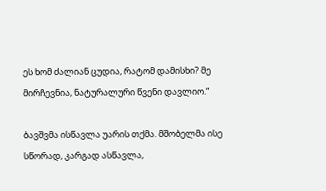ეს ხომ ძალიან ცუდია, რატომ დამისხი? მე მირჩევნია, ნატურალური წვენი დავლიო.“

ბავშვმა ისწავლა უარის თქმა. მშობელმა ისე სწორად, კარგად ასწავლა,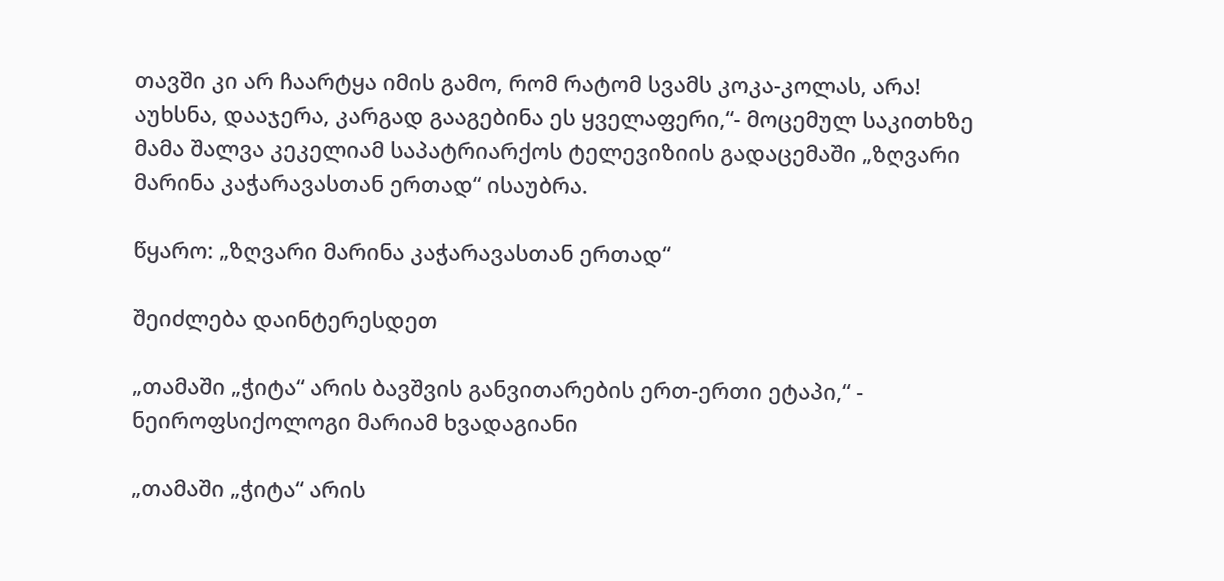თავში კი არ ჩაარტყა იმის გამო, რომ რატომ სვამს კოკა-კოლას, არა! აუხსნა, დააჯერა, კარგად გააგებინა ეს ყველაფერი,“- მოცემულ საკითხზე მამა შალვა კეკელიამ საპატრიარქოს ტელევიზიის გადაცემაში „ზღვარი მარინა კაჭარავასთან ერთად“ ისაუბრა.

წყარო: „ზღვარი მარინა კაჭარავასთან ერთად“

შეიძლება დაინტერესდეთ

„თამაში „ჭიტა“ არის ბავშვის განვითარების ერთ-ერთი ეტაპი,“ - ნეიროფსიქოლოგი მარიამ ხვადაგიანი

„თამაში „ჭიტა“ არის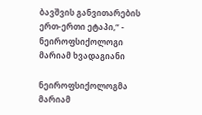ბავშვის განვითარების ერთ-ერთი ეტაპი,“ - ნეიროფსიქოლოგი მარიამ ხვადაგიანი

ნეიროფსიქოლოგმა მარიამ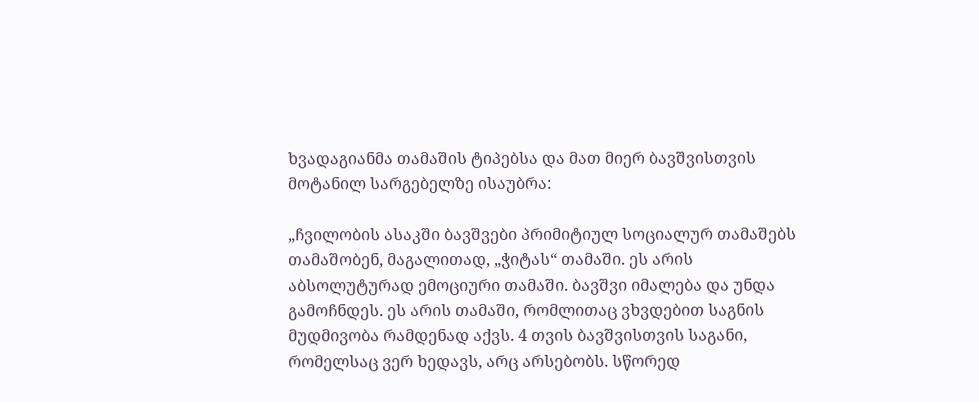ხვადაგიანმა თამაშის ტიპებსა და მათ მიერ ბავშვისთვის მოტანილ სარგებელზე ისაუბრა:

„ჩვილობის ასაკში ბავშვები პრიმიტიულ სოციალურ თამაშებს თამაშობენ, მაგალითად, „ჭიტას“ თამაში. ეს არის აბსოლუტურად ემოციური თამაში. ბავშვი იმალება და უნდა გამოჩნდეს. ეს არის თამაში, რომლითაც ვხვდებით საგნის მუდმივობა რამდენად აქვს. 4 თვის ბავშვისთვის საგანი, რომელსაც ვერ ხედავს, არც არსებობს. სწორედ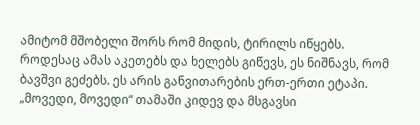ამიტომ მშობელი შორს რომ მიდის, ტირილს იწყებს. როდესაც ამას აკეთებს და ხელებს გიწევს, ეს ნიშნავს, რომ ბავშვი გეძებს. ეს არის განვითარების ერთ-ერთი ეტაპი. „მოვედი, მოვედი“ თამაში კიდევ და მსგავსი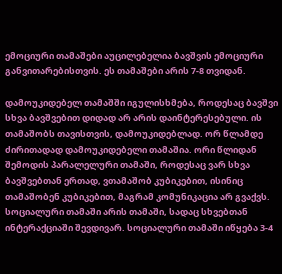ემოციური თამაშები აუცილებელია ბავშვის ემოციური განვითარებისთვის. ეს თამაშები არის 7-8 თვიდან.

დამოუკიდებელ თამაშში იგულისხმება, როდესაც ბავშვი სხვა ბავშვებით დიდად არ არის დაინტერესებული. ის თამაშობს თავისთვის, დამოუკიდებლად. ორ წლამდე ძირითადად დამოუკიდებელი თამაშია. ორი წლიდან შემოდის პარალელური თამაში, როდესაც ვარ სხვა ბავშვებთან ერთად, ვთამაშობ კუბიკებით, ისინიც თამაშობენ კუბიკებით, მაგრამ კომუნიკაცია არ გვაქვს. სოციალური თამაში არის თამაში, სადაც სხვებთან ინტერაქციაში შევდივარ. სოციალური თამაში იწყება 3-4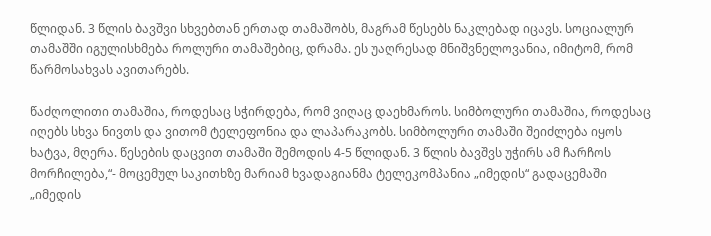წლიდან. 3 წლის ბავშვი სხვებთან ერთად თამაშობს, მაგრამ წესებს ნაკლებად იცავს. სოციალურ თამაშში იგულისხმება როლური თამაშებიც, დრამა. ეს უაღრესად მნიშვნელოვანია, იმიტომ, რომ წარმოსახვას ავითარებს.

წაძღოლითი თამაშია, როდესაც სჭირდება, რომ ვიღაც დაეხმაროს. სიმბოლური თამაშია, როდესაც იღებს სხვა ნივთს და ვითომ ტელეფონია და ლაპარაკობს. სიმბოლური თამაში შეიძლება იყოს ხატვა, მღერა. წესების დაცვით თამაში შემოდის 4-5 წლიდან. 3 წლის ბავშვს უჭირს ამ ჩარჩოს მორჩილება,“- მოცემულ საკითხზე მარიამ ხვადაგიანმა ტელეკომპანია „იმედის“ გადაცემაში „იმედის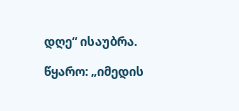დღე“ ისაუბრა.

წყარო: „იმედის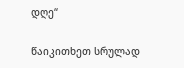დღე“

წაიკითხეთ სრულად